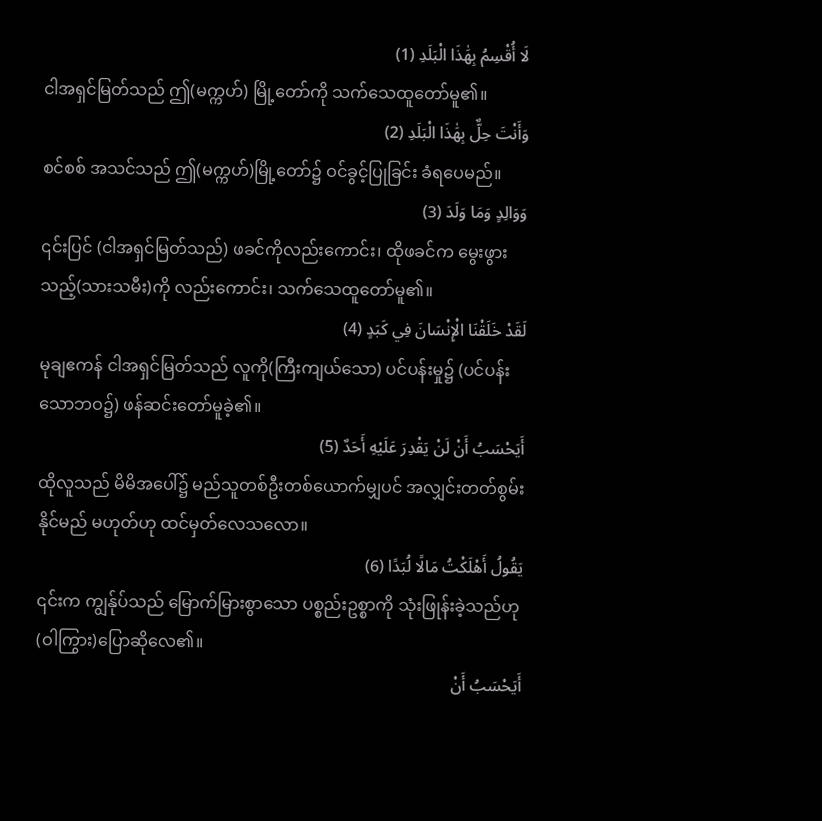لَا أُقْسِمُ بِهَٰذَا الْبَلَدِ (1)
ငါအရှင်မြတ်သည် ဤ(မက္ကဟ်) မြို့တော်ကို သက်သေထူတော်မူ၏။
وَأَنْتَ حِلٌّ بِهَٰذَا الْبَلَدِ (2)
စင်စစ် အသင်သည် ဤ(မက္ကဟ်)မြို့တော်၌ ဝင်ခွင့်ပြုခြင်း ခံရပေမည်။
وَوَالِدٍ وَمَا وَلَدَ (3)
၎င်းပြင် (ငါအရှင်မြတ်သည်) ဖခင်ကိုလည်းကောင်း၊ ထိုဖခင်က မွေးဖွားသည့်(သားသမီး)ကို လည်းကောင်း၊ သက်သေထူတော်မူ၏။
لَقَدْ خَلَقْنَا الْإِنْسَانَ فِي كَبَدٍ (4)
မုချဧကန် ငါအရှင်မြတ်သည် လူကို(ကြီးကျယ်သော) ပင်ပန်းမှု၌ (ပင်ပန်းသောဘဝ၌) ဖန်ဆင်းတော်မူခဲ့၏။
أَيَحْسَبُ أَنْ لَنْ يَقْدِرَ عَلَيْهِ أَحَدٌ (5)
ထိုလူသည် မိမိအပေါ်၌ မည်သူတစ်ဦးတစ်ယောက်မျှပင် အလျှင်းတတ်စွမ်းနိုင်မည် မဟုတ်ဟု ထင်မှတ်လေသလော။
يَقُولُ أَهْلَكْتُ مَالًا لُبَدًا (6)
၎င်းက ကျွန်ုပ်သည် မြောက်မြားစွာသော ပစ္စည်းဥစ္စာကို သုံးဖြုန်းခဲ့သည်ဟု (ဝါကြွား)ပြောဆိုလေ၏။
أَيَحْسَبُ أَنْ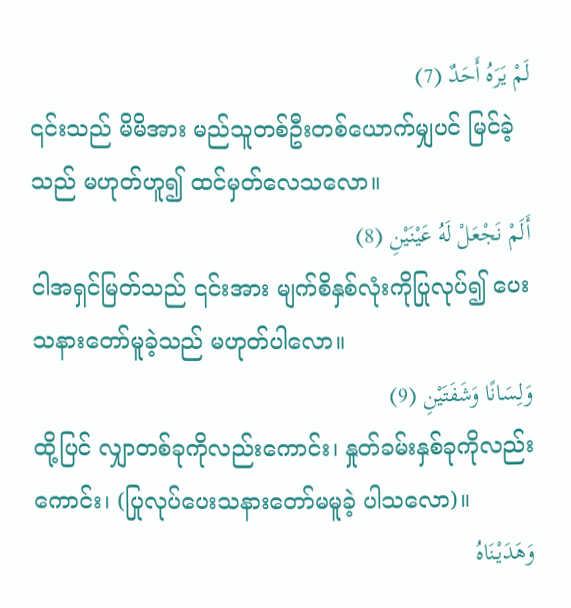لَمْ يَرَهُ أَحَدٌ (7)
၎င်းသည် မိမိအား မည်သူတစ်ဦးတစ်ယောက်မျှပင် မြင်ခဲ့သည် မဟုတ်ဟူ၍ ထင်မှတ်လေသလော။
أَلَمْ نَجْعَلْ لَهُ عَيْنَيْنِ (8)
ငါအရှင်မြတ်သည် ၎င်းအား မျက်စိနှစ်လုံးကိုပြုလုပ်၍ ပေးသနားတော်မူခဲ့သည် မဟုတ်ပါလော။
وَلِسَانًا وَشَفَتَيْنِ (9)
ထို့ပြင် လျှာတစ်ခုကိုလည်းကောင်း၊ နှုတ်ခမ်းနှစ်ခုကိုလည်းကောင်း၊ (ပြုလုပ်ပေးသနားတော်မမူခဲ့ ပါသလော)။
وَهَدَيْنَاهُ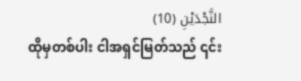النَّجْدَيْنِ (10)
ထိုမှတစ်ပါး ငါအရှင်မြတ်သည် ၎င်း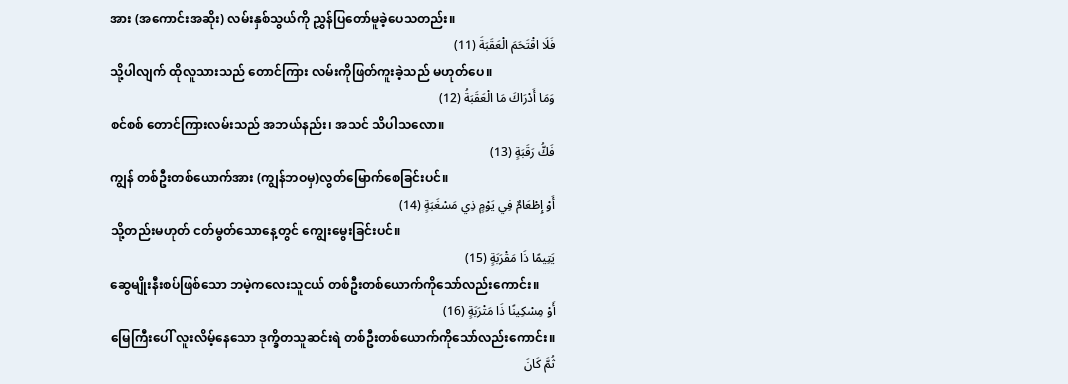အား (အကောင်းအဆိုး) လမ်းနှစ်သွယ်ကို ညွှန်ပြတော်မူခဲ့ပေသတည်း။
فَلَا اقْتَحَمَ الْعَقَبَةَ (11)
သို့ပါလျက် ထိုလူသားသည် တောင်ကြား လမ်းကိုဖြတ်ကူးခဲ့သည် မဟုတ်ပေ။
وَمَا أَدْرَاكَ مَا الْعَقَبَةُ (12)
စင်စစ် တောင်ကြားလမ်းသည် အဘယ်နည်း၊ အသင် သိပါသလော။
فَكُّ رَقَبَةٍ (13)
ကျွန် တစ်ဦးတစ်ယောက်အား (ကျွန်ဘဝမှ)လွတ်မြောက်စေခြင်းပင်။
أَوْ إِطْعَامٌ فِي يَوْمٍ ذِي مَسْغَبَةٍ (14)
သို့တည်းမဟုတ် ငတ်မွတ်သောနေ့တွင် ကျွေးမွေးခြင်းပင်။
يَتِيمًا ذَا مَقْرَبَةٍ (15)
ဆွေမျိုးနီးစပ်ဖြစ်သော ဘမဲ့ကလေးသူငယ် တစ်ဦးတစ်ယောက်ကိုသော်လည်းကောင်း။
أَوْ مِسْكِينًا ذَا مَتْرَبَةٍ (16)
မြေကြီးပေါ် လူးလိမ့်နေသော ဒုက္ခိတသူဆင်းရဲ တစ်ဦးတစ်ယောက်ကိုသော်လည်းကောင်း။
ثُمَّ كَانَ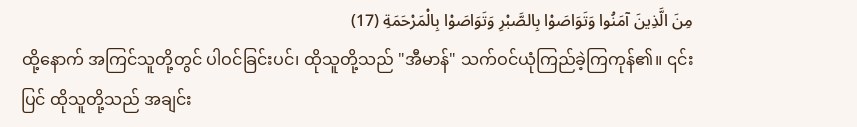مِنَ الَّذِينَ آمَنُوا وَتَوَاصَوْا بِالصَّبْرِ وَتَوَاصَوْا بِالْمَرْحَمَةِ (17)
ထို့နောက် အကြင်သူတို့တွင် ပါဝင်ခြင်းပင်၊ ထိုသူတို့သည် "အီမာန်" သက်ဝင်ယုံကြည်ခဲ့ကြကုန်၏။ ၎င်းပြင် ထိုသူတို့သည် အချင်း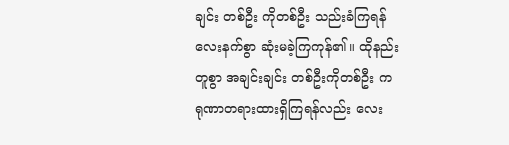ချင်း တစ်ဦး ကိုတစ်ဦး သည်းခံကြရန် လေးနက်စွာ ဆုံးမခဲ့ကြကုန်၏။ ထိုနည်းတူစွာ အချင်းချင်း တစ်ဦးကိုတစ်ဦး ကရုဏာတရားထားရှိကြရန်လည်း လေး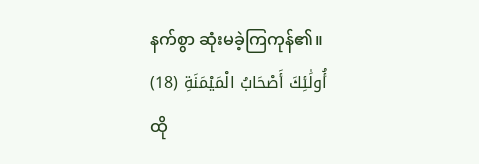နက်စွာ ဆုံးမခဲ့ကြကုန်၏။
أُولَٰئِكَ أَصْحَابُ الْمَيْمَنَةِ (18)
ထို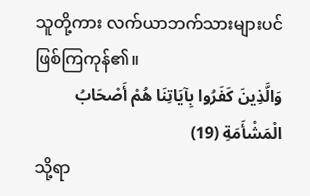သူတို့ကား လက်ယာဘက်သားများပင် ဖြစ်ကြကုန်၏။
وَالَّذِينَ كَفَرُوا بِآيَاتِنَا هُمْ أَصْحَابُ الْمَشْأَمَةِ (19)
သို့ရာ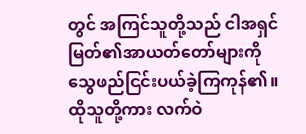တွင် အကြင်သူတို့သည် ငါအရှင်မြတ်၏အာယတ်တော်များကို သွေဖည်ငြင်းပယ်ခဲ့ကြကုန်၏။ ထိုသူတို့ကား လက်ဝဲ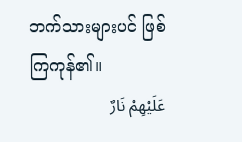ဘက်သားများပင် ဖြစ်ကြကုန်၏။
عَلَيْهِمْ نَارٌ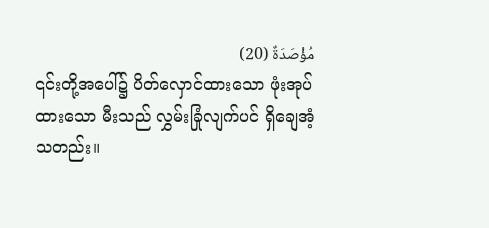مُؤْصَدَةٌ (20)
၎င်းတို့အပေါ်၌ ပိတ်လှောင်ထားသော ဖုံးအုပ်ထားသော မီးသည် လွှမ်းခြုံလျက်ပင် ရှိချေအံ့သတည်း။